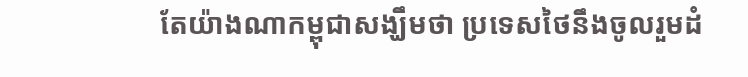តែយ៉ាងណាកម្ពុជាសង្ឃឹមថា ប្រទេសថៃនឹងចូលរួមដំ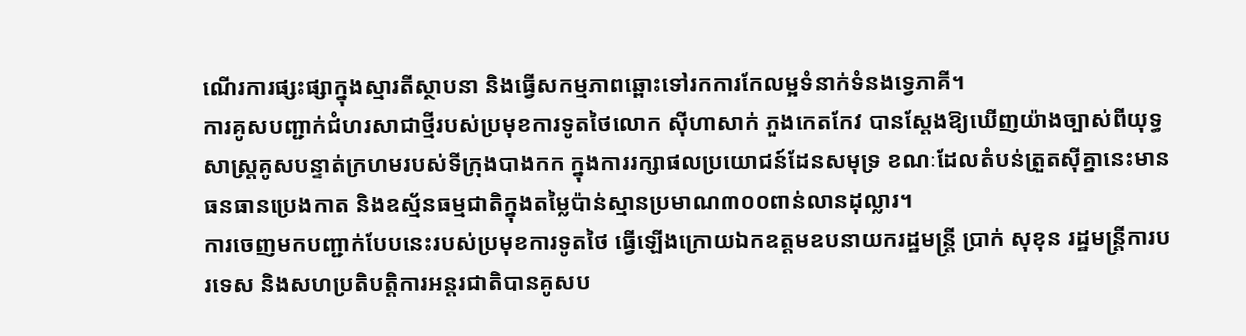ណើរការផ្សះផ្សាក្នុងស្មារតីស្ថាបនា និងធ្វើសកម្មភាពឆ្ពោះទៅរកការកែលម្អទំនាក់ទំនងទ្វេភាគី។
ការគូសបញ្ជាក់ជំហរសាជាថ្មីរបស់ប្រមុខការទូតថៃលោក ស៊ីហាសាក់ ភួងកេតកែវ បានស្តែងឱ្យឃើញយ៉ាងច្បាស់ពីយុទ្ធសាស្ត្រគូសបន្ទាត់ក្រហមរបស់ទីក្រុងបាងកក ក្នុងការរក្សាផលប្រយោជន៍ដែនសមុទ្រ ខណៈដែលតំបន់ត្រួតស៊ីគ្នានេះមានធនធានប្រេងកាត និងឧស្ម័នធម្មជាតិក្នុងតម្លៃប៉ាន់ស្មានប្រមាណ៣០០ពាន់លានដុល្លារ។
ការចេញមកបញ្ជាក់បែបនេះរបស់ប្រមុខការទូតថៃ ធ្វើឡើងក្រោយឯកឧត្តមឧបនាយករដ្ឋមន្ត្រី ប្រាក់ សុខុន រដ្ឋមន្ត្រីការបរទេស និងសហប្រតិបត្តិការអន្តរជាតិបានគូសប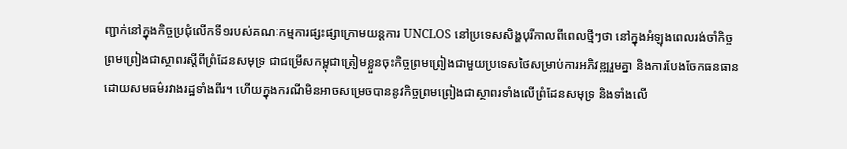ញ្ជាក់នៅក្នុងកិច្ចប្រជុំលើកទី១របស់គណៈកម្មការផ្សះផ្សាក្រោមយន្តការ UNCLOS នៅប្រទេសសិង្ហបុរីកាលពីពេលថ្មីៗថា នៅក្នុងអំឡុងពេលរង់ចាំកិច្ចព្រមព្រៀងជាស្ថាពរស្តីពីព្រំដែនសមុទ្រ ជាជម្រើសកម្ពុជាត្រៀមខ្លួនចុះកិច្ចព្រមព្រៀងជាមួយប្រទេសថៃសម្រាប់ការអភិវឌ្ឍរួមគ្នា និងការបែងចែកធនធានដោយសមធម៌រវាងរដ្ឋទាំងពីរ។ ហើយក្នុងករណីមិនអាចសម្រេចបាននូវកិច្ចព្រមព្រៀងជាស្ថាពរទាំងលើព្រំដែនសមុទ្រ និងទាំងលើ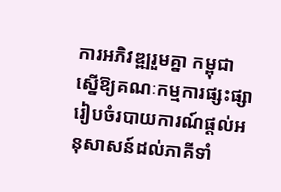ការអភិវឌ្ឍរួមគ្នា កម្ពុជាស្នើឱ្យគណៈកម្មការផ្សះផ្សារៀបចំរបាយការណ៍ផ្តល់អនុសាសន៍ដល់ភាគីទាំ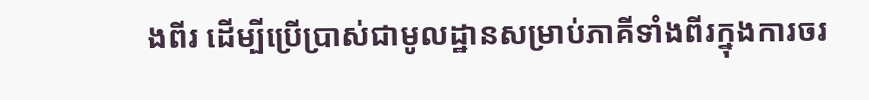ងពីរ ដើម្បីប្រើប្រាស់ជាមូលដ្ឋានសម្រាប់ភាគីទាំងពីរក្នុងការចរ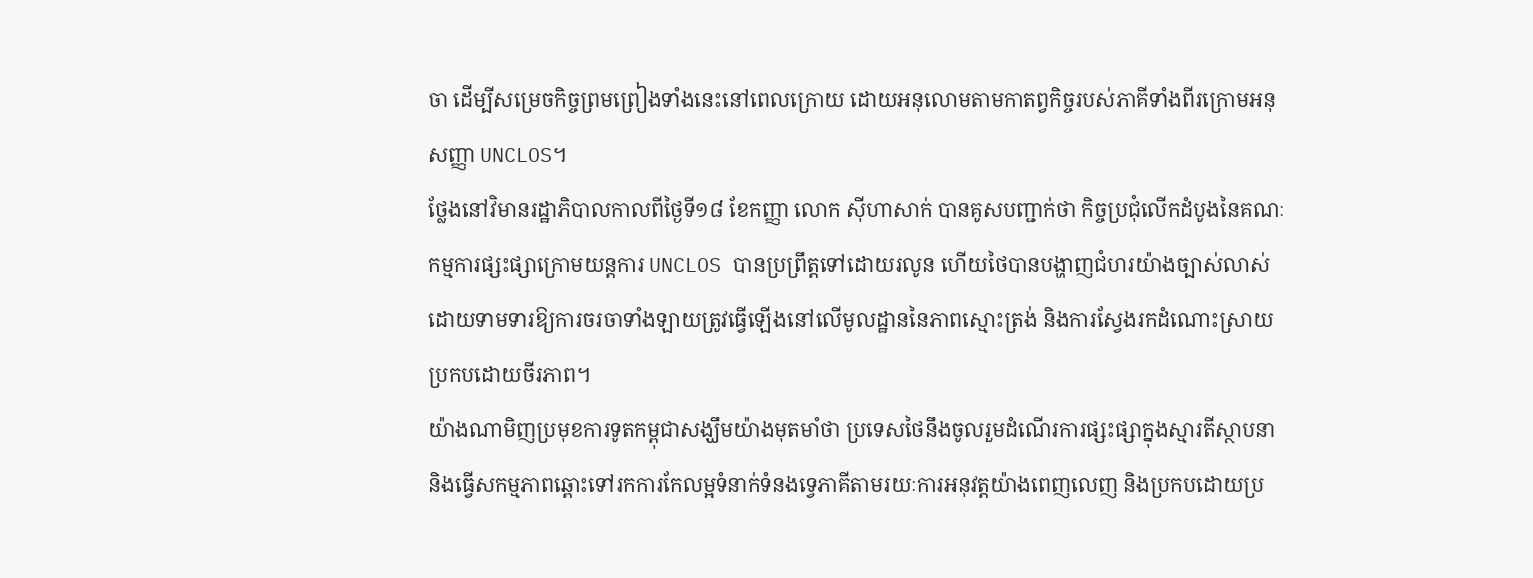ចា ដើម្បីសម្រេចកិច្ចព្រមព្រៀងទាំងនេះនៅពេលក្រោយ ដោយអនុលោមតាមកាតព្វកិច្ចរបស់ភាគីទាំងពីរក្រោមអនុសញ្ញា UNCLOS។
ថ្លែងនៅវិមានរដ្ឋាភិបាលកាលពីថ្ងៃទី១៨ ខែកញ្ញា លោក ស៊ីហាសាក់ បានគូសបញ្ជាក់ថា កិច្ចប្រជុំលើកដំបូងនៃគណៈកម្មការផ្សះផ្សាក្រោមយន្តការ UNCLOS បានប្រព្រឹត្តទៅដោយរលូន ហើយថៃបានបង្ហាញជំហរយ៉ាងច្បាស់លាស់ដោយទាមទារឱ្យការចរចាទាំងឡាយត្រូវធ្វើឡើងនៅលើមូលដ្ឋាននៃភាពស្មោះត្រង់ និងការស្វែងរកដំណោះស្រាយប្រកបដោយចីរភាព។
យ៉ាងណាមិញប្រមុខការទូតកម្ពុជាសង្ឃឹមយ៉ាងមុតមាំថា ប្រទេសថៃនឹងចូលរួមដំណើរការផ្សះផ្សាក្នុងស្មារតីស្ថាបនា និងធ្វើសកម្មភាពឆ្ពោះទៅរកការកែលម្អទំនាក់ទំនងទ្វេភាគីតាមរយៈការអនុវត្តយ៉ាងពេញលេញ និងប្រកបដោយប្រ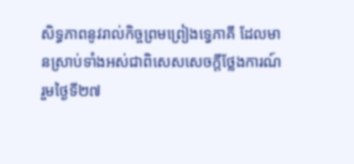សិទ្ធភាពនូវរាល់កិច្ចព្រមព្រៀងទ្វេភាគី ដែលមានស្រាប់ទាំងអស់ជាពិសេសសេចក្ដីថ្លែងការណ៍រួមថ្ងៃទី២៧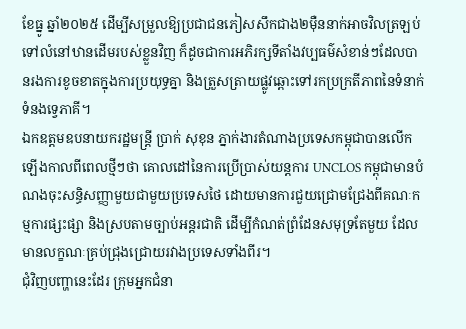ខែធ្នូ ឆ្នាំ២០២៥ ដើម្បីសម្រួលឱ្យប្រជាជនភៀសសឹកជាង២ម៉ឺននាក់អាចវិលត្រឡប់ទៅលំនៅឋានដើមរបស់ខ្លួនវិញ ក៏ដូចជាការអភិរក្សទីតាំងវប្បធម៌សំខាន់ៗដែលបានរងការខូចខាតក្នុងការប្រយុទ្ធគ្នា និងត្រួសត្រាយផ្លូវឆ្ពោះទៅរកប្រក្រតីភាពនៃទំនាក់ទំនងទ្វេភាគី។
ឯកឧត្តមឧបនាយករដ្ឋមន្ត្រី ប្រាក់ សុខុន ភ្នាក់ងារតំណាងប្រទេសកម្ពុជាបានលើកឡើងកាលពីពេលថ្មីៗថា គោលដៅនៃការប្រើប្រាស់យន្តការ UNCLOS កម្ពុជាមានបំណងចុះសន្ធិសញ្ញាមួយជាមួយប្រទេសថៃ ដោយមានការជួយជ្រោមជ្រែងពីគណៈកម្មការផ្សះផ្សា និងស្របតាមច្បាប់អន្តរជាតិ ដើម្បីកំណត់ព្រំដែនសមុទ្រតែមួយ ដែលមានលក្ខណៈគ្រប់ជ្រុងជ្រោយរវាងប្រទេសទាំងពីរ។
ជុំវិញបញ្ហានេះដែរ ក្រុមអ្នកជំនា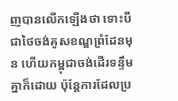ញបានលើកឡើងថា ទោះបីជាថៃចង់គូសខណ្ឌព្រំដែនមុន ហើយកម្ពុជាចង់ដើរទន្ទឹមគ្នាក៏ដោយ ប៉ុន្តែការដែលប្រ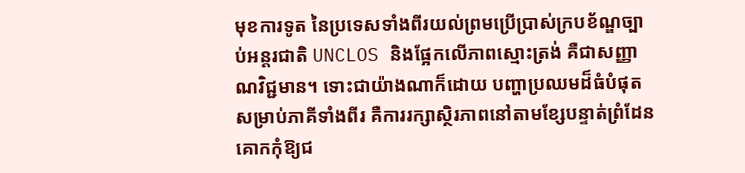មុខការទូត នៃប្រទេសទាំងពីរយល់ព្រមប្រើប្រាស់ក្របខ័ណ្ឌច្បាប់អន្តរជាតិ UNCLOS និងផ្អែកលើភាពស្មោះត្រង់ គឺជាសញ្ញាណវិជ្ជមាន។ ទោះជាយ៉ាងណាក៏ដោយ បញ្ហាប្រឈមដ៏ធំបំផុតសម្រាប់ភាគីទាំងពីរ គឺការរក្សាស្ថិរភាពនៅតាមខ្សែបន្ទាត់ព្រំដែនគោកកុំឱ្យជ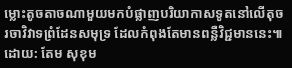ម្លោះតូចតាចណាមួយមកបំផ្លាញបរិយាកាសទូតនៅលើតុចរចាវិវាទព្រំដែនសមុទ្រ ដែលកំពុងតែមានពន្លឺវិជ្ជមាននេះ៕
ដោយ: តែម សុខុម